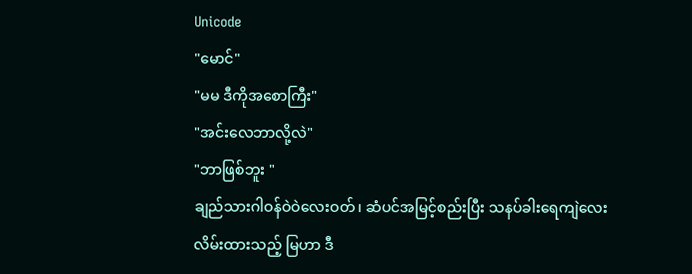Unicode
"မောင်"
"မမ ဒီကိုအစောကြီး"
"အင်းလေဘာလို့လဲ"
"ဘာဖြစ်ဘူး "
ချည်သားဂါဝန်ဝဲဝဲလေးဝတ်၊ ဆံပင်အမြင့်စည်းပြီး သနပ်ခါးရေကျဲလေးလိမ်းထားသည့် မြဟာ ဒီ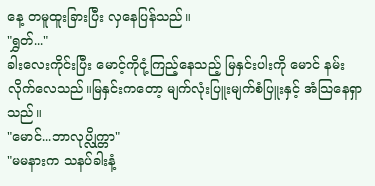နေ့ တမူထူးခြားပြီး လှနေပြန်သည်။
"ရွှတ်..."
ခါးလေးကိုင်းပြီး မောင့်ကိုငုံ့ကြည့်နေသည့် မြနှင်းပါးကို မောင် နမ်းလိုက်လေသည်။မြနှင်းကတော့ မျက်လုံးပြူးမျက်စံပြူးနှင့် အံသြနေရှာသည်။
"မောင်...ဘာလုပ္လိုက္တာ"
"မမနားက သနပ်ခါးနံ့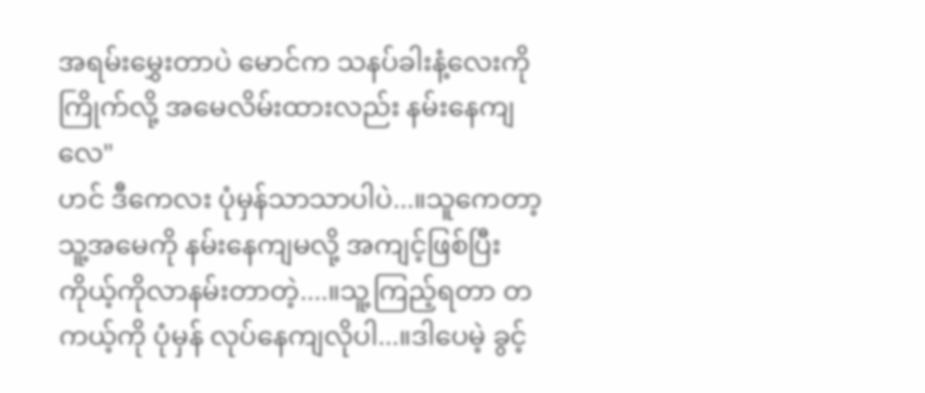အရမ်းမွှေးတာပဲ မောင်က သနပ်ခါးနံ့လေးကို ကြိုက်လို့ အမေလိမ်းထားလည်း နမ်းနေကျလေ"
ဟင် ဒီကေလး ပုံမှန်သာသာပါပဲ...။သူကေတာ့ သူ့အမေကို နမ်းနေကျမလို့ အကျင့်ဖြစ်ပြီး ကိုယ့်ကိုလာနမ်းတာတဲ့....။သူ့ကြည့်ရတာ တကယ့်ကို ပုံမှန် လုပ်နေကျလိုပါ...။ဒါပေမဲ့ ခွင့်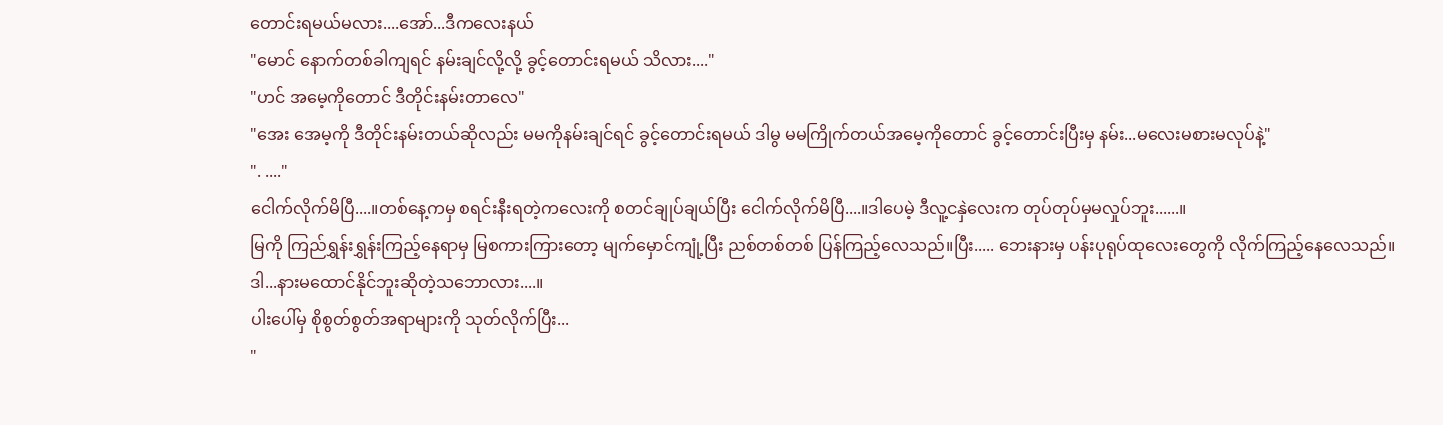တောင်းရမယ်မလား....အော်...ဒီကလေးနယ်
"မောင် နောက်တစ်ခါကျရင် နမ်းချင်လို့လို့ ခွင့်တောင်းရမယ် သိလား...."
"ဟင် အမေ့ကိုတောင် ဒီတိုင်းနမ်းတာလေ"
"အေး အေမ့ကို ဒီတိုင်းနမ်းတယ်ဆိုလည်း မမကိုနမ်းချင်ရင် ခွင့်တောင်းရမယ် ဒါမွ မမကြိုက်တယ်အမေ့ကိုတောင် ခွင့်တောင်းပြီးမှ နမ်း...မလေးမစားမလုပ်နဲ့"
". ...."
ငေါက်လိုက်မိပြီ....။တစ်နေ့ကမှ စရင်းနီးရတဲ့ကလေးကို စတင်ချုပ်ချယ်ပြီး ငေါက်လိုက်မိပြီ....။ဒါပေမဲ့ ဒီလူ့ငနှဲလေးက တုပ်တုပ်မှမလှုပ်ဘူး......။
မြကို ကြည်ရွှန်းရွှန်းကြည့်နေရာမှ မြစကားကြားတော့ မျက်မှောင်ကျုံ့ပြီး ညစ်တစ်တစ် ပြန်ကြည့်လေသည်။ပြီး..... ဘေးနားမှ ပန်းပုရုပ်ထုလေးတွေကို လိုက်ကြည့်နေလေသည်။ဒါ...နားမထောင်နိုင်ဘူးဆိုတဲ့သဘောလား....။
ပါးပေါ်မှ စိုစွတ်စွတ်အရာများကို သုတ်လိုက်ပြီး...
"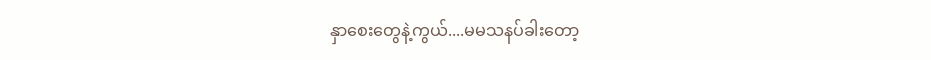နှာစေးတွေနဲ့ကွယ်....မမသနပ်ခါးတော့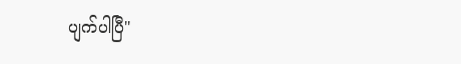ပျက်ပါပြီ"